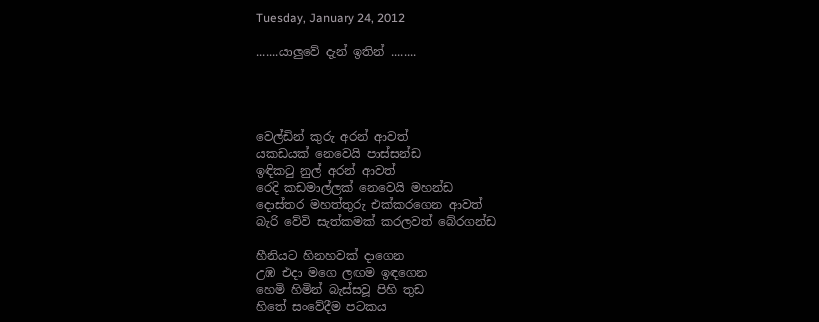Tuesday, January 24, 2012

.......යාලුවේ දැන් ඉතින් ........




වෙල්ඩින් කුරු අරන් ආවත්
යකඩයක් නෙවෙයි පාස්සන්ඩ
ඉඳිකටු නුල් අරන් ආවත්
රෙදි කඩමාල්ලක් නෙවෙයි මහන්ඩ
දොස්තර මහත්තුරු එක්කරගෙන ආවත්
බැරි වේවි සැත්කමක් කරලවත් බේරගන්ඩ

හීනියට හිනහවක් දාගෙන
උඹ එදා මගෙ ලඟම ඉඳගෙන
හෙමි හිමින් බැස්සවූ පිහි තුඩ
හිතේ සංවේදීම පටකය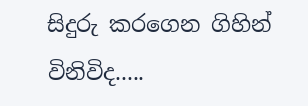සිදුරු කරගෙන ගිහින් විනිවිද.....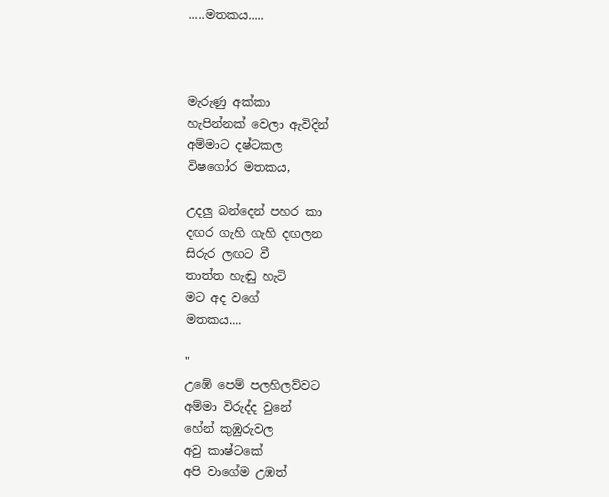.....මතකය.....



මැරුණු අක්කා
හැපින්නක් වෙලා ඇවිදින්
අම්මාට දෂ්ටකල
විෂගෝර මතකය,

උදලු බන්දෙන් පහර කා
දඟර ගැහි ගැහි දඟලන
සිරුර ලඟට වී
තාත්ත හැඬු හැටි
මට අද වගේ
මතකය....

"
උඹේ පෙම් පලහිලව්වට
අම්මා විරුද්ද වුනේ
හේන් කුඹුරුවල
අවු කාෂ්ටකේ
අපි වාගේම උඹත්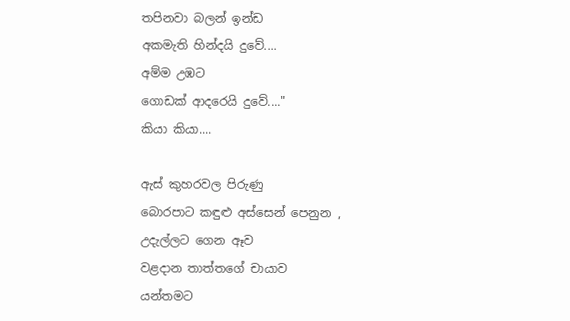තපිනවා බලන් ඉන්ඩ
අකමැති හින්දයි දුවේ....
අම්ම උඹට
ගොඩක් ආදරෙයි දුවේ...."
කියා කියා....

ඇස් කුහරවල පිරුණු
බොරපාට කඳුළු අස්සෙන් පෙනුන ,
උදැල්ලට ගෙන ඈව
වළදාන තාත්තගේ චායාව
යන්තමට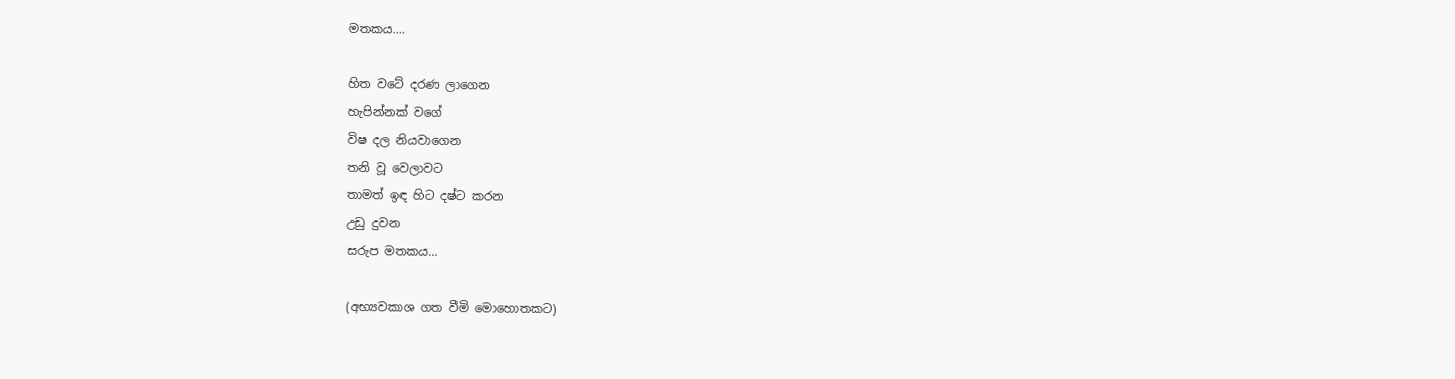මතකය....

හිත වටේ දරණ ලාගෙන
හැපින්නක් වගේ
විෂ දල නියවාගෙන
තනි වූ වෙලාවට
තාමත් ඉඳ හිට දෂ්ට කරන
උඩු දුවන
සරුප මතකය...

(අභ්‍යවකාශ ගත වීමි මොහොතකට)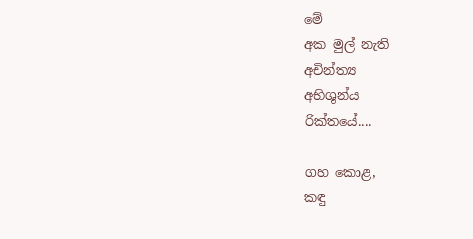මේ
අක මුල් නැති
අචින්ත්‍ය
අභිශුන්ය
රික්තයේ....

ගහ කොළ,
කඳු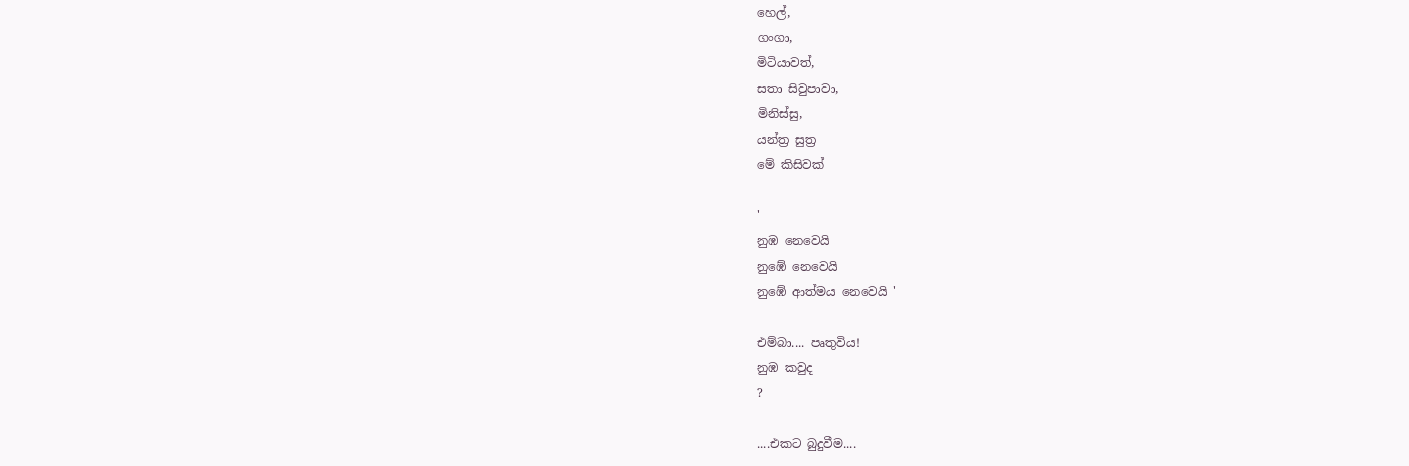හෙල්,
ගංගා,
මිටියාවත්,
සතා සිවුපාවා,
මිනිස්සු,
යන්ත්‍ර සුත්‍ර
මේ කිසිවක්

'
නුඹ නෙවෙයි
නුඹේ නෙවෙයි
නුඹේ ආත්මය නෙවෙයි '

එම්බා.... පෘතුවිය!
නුඹ කවුද
?

....එකට බුදුවීම....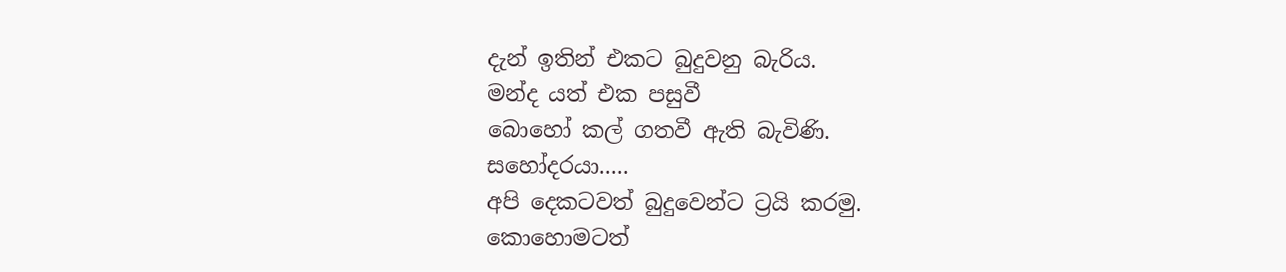දැන් ඉතින් එකට බුදුවනු බැරිය.
මන්ද යත් එක පසුවී
බොහෝ කල් ගතවී ඇති බැවිණි.
සහෝදරයා.....
අපි දෙකටවත් බුදුවෙන්ට ට්‍රයි කරමු.
කොහොමටත්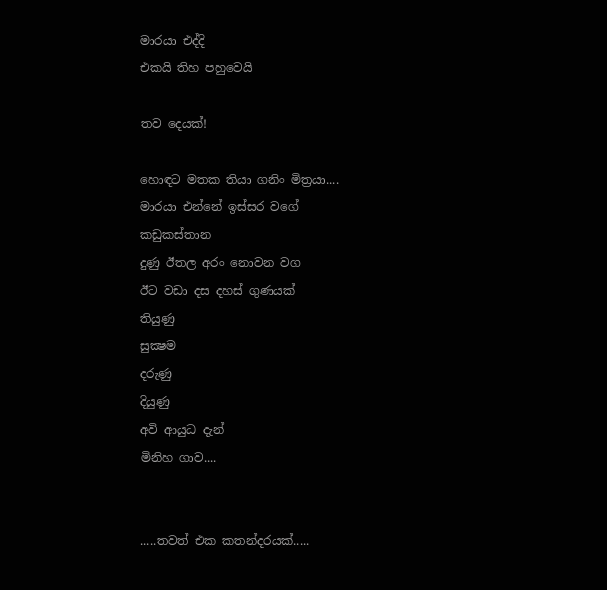මාරයා එද්දි
එකයි තිහ පහුවෙයි

තව දෙයක්!

හොඳට මතක තියා ගනිං මිත්‍රයා....
මාරයා එන්නේ ඉස්සර වගේ
කඩුකස්තාන
දුණු ඊතල අරං නොවන වග
ඊට වඩා දස දහස් ගුණයක්
තියුණු
සුක්‍ෂම
දරුණු
දියුණු
අවි ආයුධ දැන්
මිනිහ ගාව....


.....තවත් එක කතන්දරයක්.....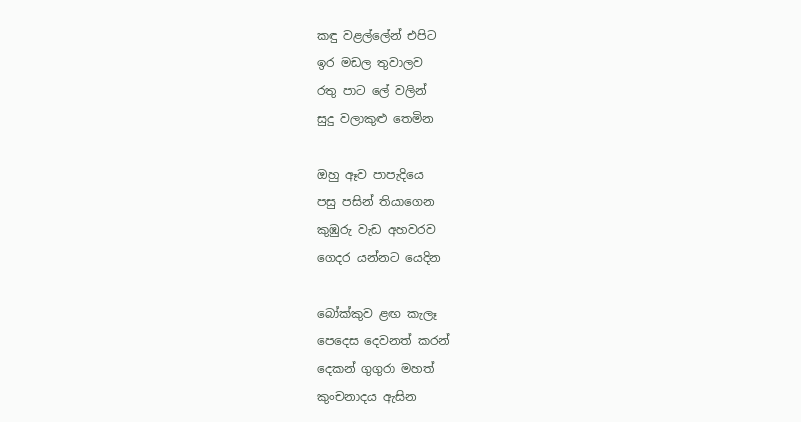කඳු වළල්ලේන් එපිට
ඉර මඩල තුවාලව
රතු පාට ලේ වලින්
සුදු වලාකුළු තෙමින

ඔහු ඈව පාපැදියෙ
පසු පසින් තියාගෙන
කුඹුරු වැඩ අහවරව
ගෙදර යන්නට යෙදින

බෝක්කුව ළඟ කැලෑ
පෙදෙස දෙවනත් කරන්
දෙකන් ගුගුරා මහත්
කුංචනාදය ඇසින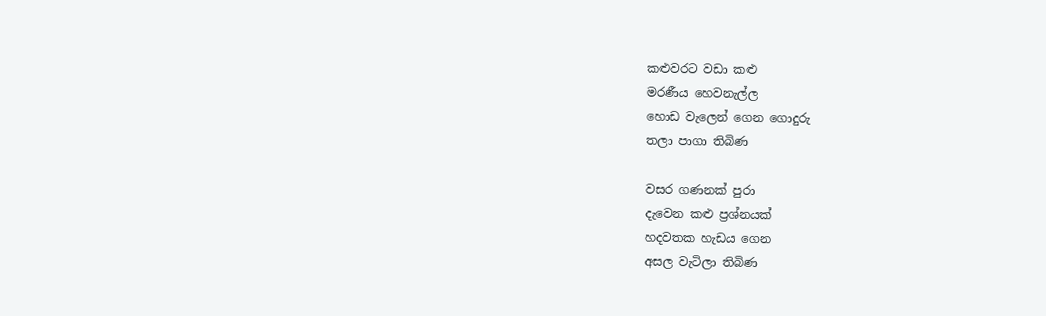කළුවරට වඩා කළු
මරණීය හෙවනැල්ල
හොඩ වැලෙන් ගෙන ගොදුරු
තලා පාගා තිබිණ

වසර ගණනක් පුරා
දැවෙන කළු ප්‍රශ්නයක්‌
හදවතක හැඩය ගෙන
අසල වැටිලා තිබිණ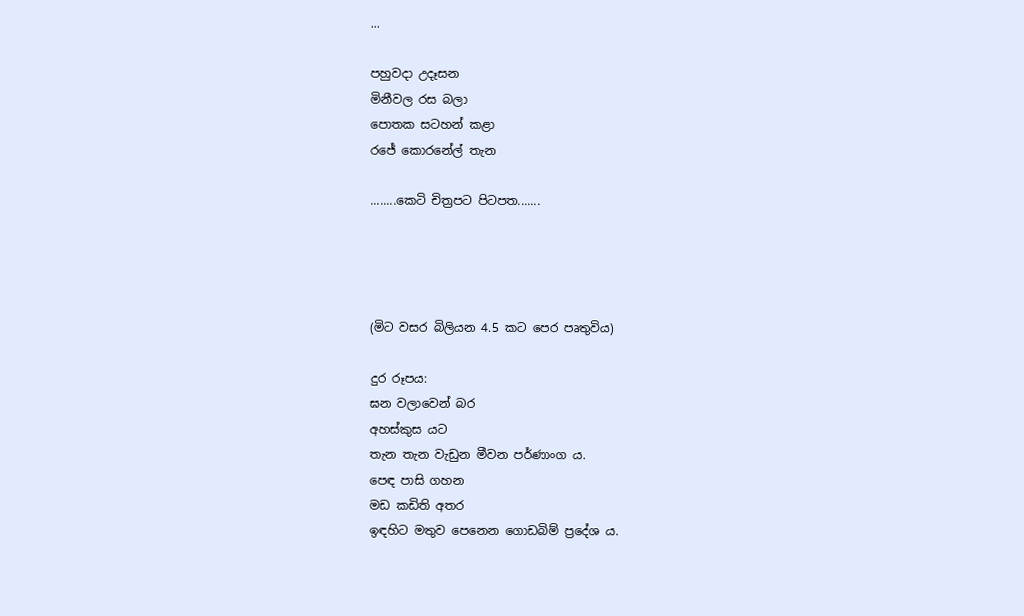...

පහුවදා උදෑසන
මිනීවල රස බලා
පොතක සටහන් කළා
රජේ කොරනේල් තැන

........කෙටි චිත්‍රපට පිටපත.......




(මිට වසර බිලියන 4.5 කට පෙර පෘතුවිය)

දුර රූපය:
ඝන වලාවෙන් බර
අහස්කුස යට
තැන තැන වැඩුන මීවන පර්ණාංග ය.
පෙඳ පාසි ගහන
මඩ කඩිති අතර
ඉඳහිට මතුව පෙනෙන ගොඩබිම් ප්‍රදේශ ය.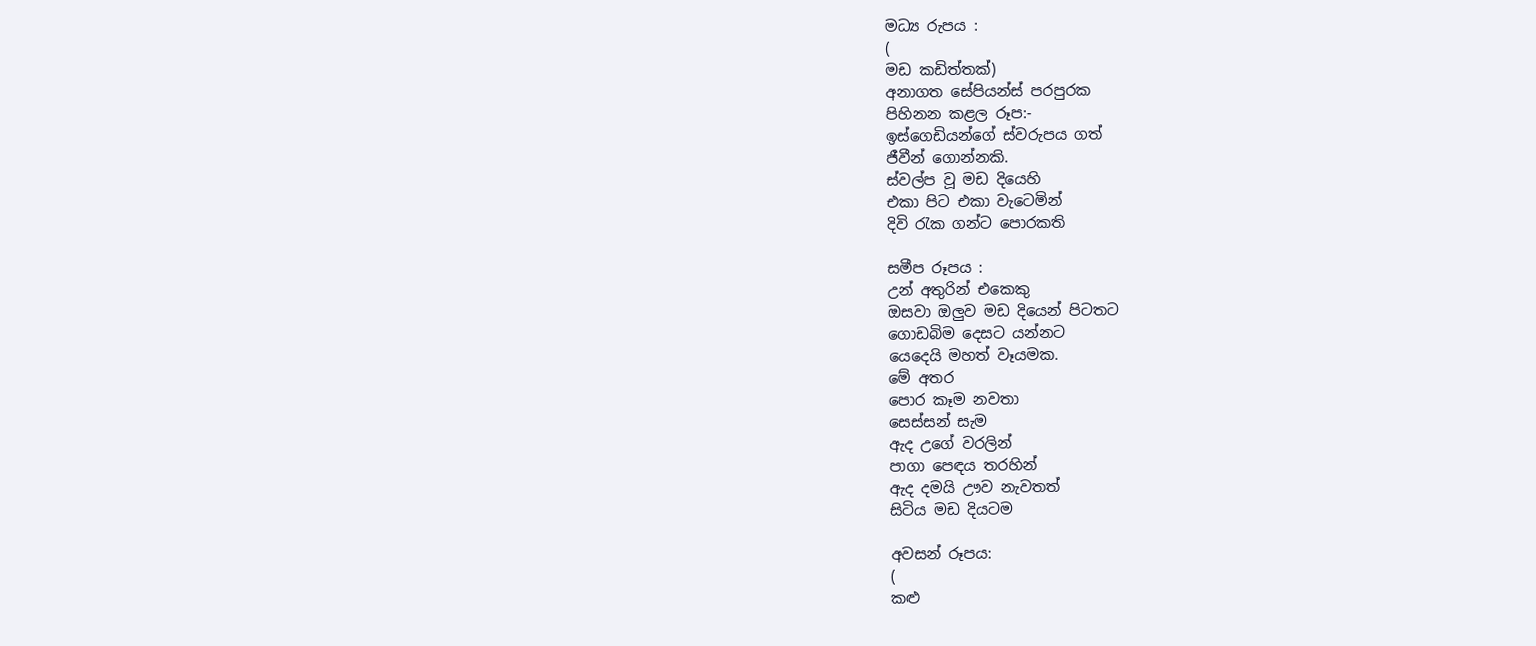මධ්‍ය රුපය :
(
මඩ කඩිත්තක්)
අනාගත සේපියන්ස් පරපුරක
පිහිනන කළල රූප:-
ඉස්ගෙඩියන්ගේ ස්වරුපය ගත්
ජීවීන් ගොන්නකි.
ස්වල්ප වූ මඩ දියෙහි
එකා පිට එකා වැටෙමින්
දිවි රැක ගන්ට පොරකති

සමීප රූපය :
උන් අතුරින් එකෙකු
ඔසවා ඔලුව මඩ දියෙන් පිටතට
ගොඩබිම දෙසට යන්නට
යෙදෙයි මහත් වෑයමක.
මේ අතර
පොර කෑම නවතා
සෙස්සන් සැම
ඇද උගේ වරලින්
පාගා පෙඳය තරහින්
ඇද දමයි ඌව නැවතත්
සිටිය මඩ දියටම

අවසන් රූපය:
(
කළු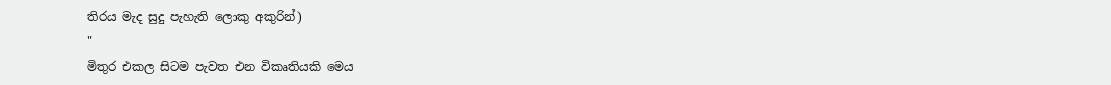තිරය මැද සුදු පැහැති ලොකු අකුරින්)
"
මිතුර එකල සිටම පැවත එන විකෘතියකි මෙය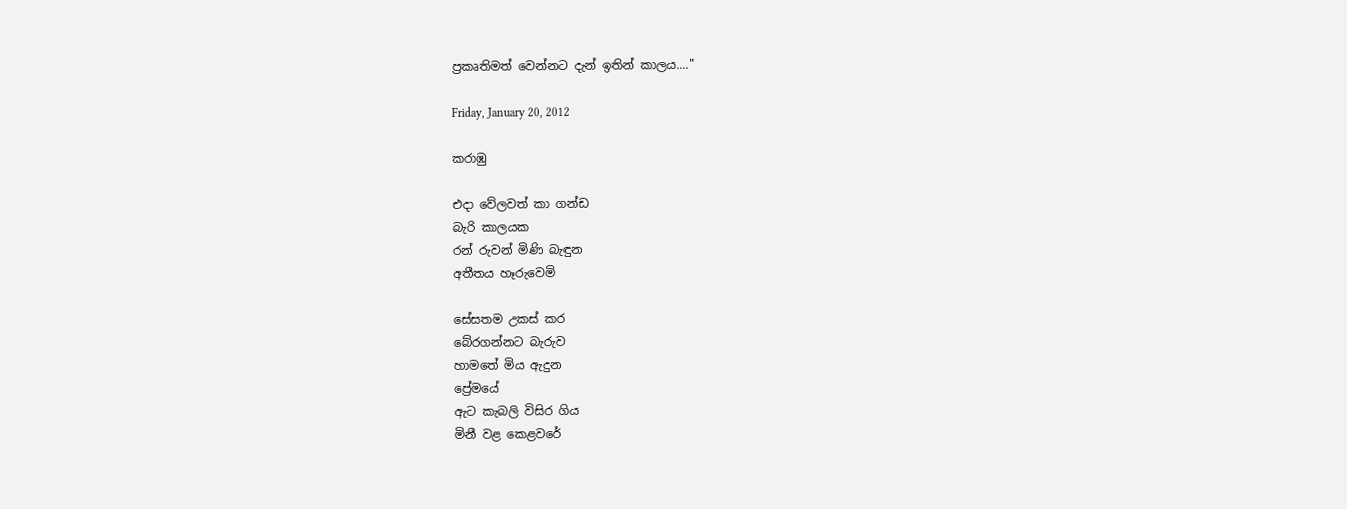ප්‍රකෘතිමත් වෙන්නට දැන් ඉතින් කාලය...."

Friday, January 20, 2012

කරාඹු

එදා වේලවත් කා ගන්ඩ
බැරි කාලයක
රන් රුවන් මිණි බැඳුන
අතීතය හෑරුවෙමි

සේසතම උකස්‌ කර
බේරගන්නට බැරුව
හාමතේ මිය ඇදුන
ප්‍රේමයේ
ඇට කැබලි විසිර ගිය
මිනී වළ කෙළවරේ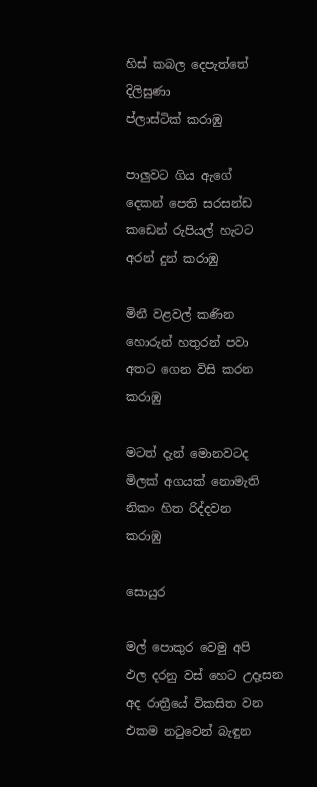හිස්‌ කබල දෙපැත්තේ
දිලිසුණා
ප්ලාස්ටික් කරාඹු

පාලුවට ගිය ඇගේ
දෙකන් පෙති සරසන්ඩ
කඩෙන් රුපියල් හැටට
අරන් දුන් කරාඹු

මිනී වළවල් කණින
හොරුන් හතුරන් පවා
අතට ගෙන විසි කරන
කරාඹු

මටත් දැන් මොනවටද
මිලක් අගයක් නොමැති
නිකං හිත රිද්දවන
කරාඹු

සොයුර

මල් පොකුර වෙමු අපි
ඵල දරනු වස් හෙට උදෑසන
අද රාත්‍රීයේ විකසිත වන
එකම නටුවෙන් බැඳුන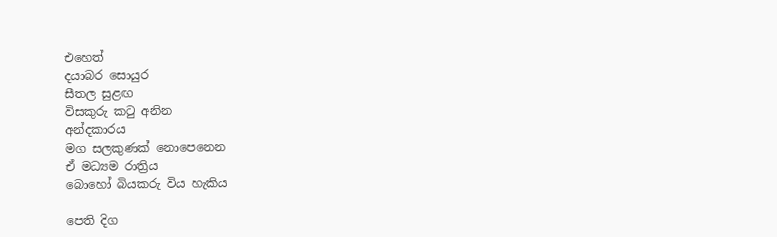එහෙත්
දයාබර සොයුර
සීතල සුළඟ
විසකුරු කටු අනින
අන්දකාරය
මග සලකුණක් නොපෙනෙන
ඒ මධ්‍යම රාත්‍රිය
බොහෝ බියකරු විය හැකිය

පෙති දිග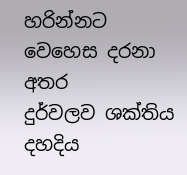හරින්නට වෙහෙස දරනා අතර
දුර්වලව ශක්තිය
දහදිය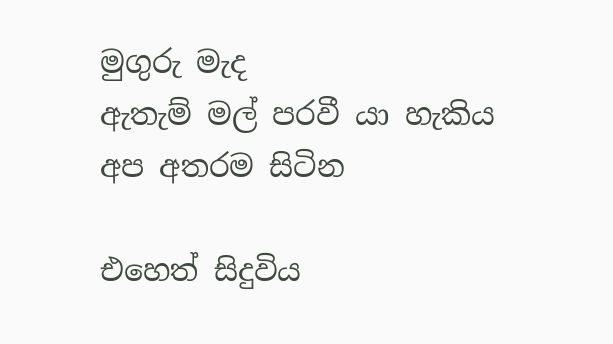මුගුරු මැද
ඇතැම් මල් පරවී යා හැකිය
අප අතරම සිටින

එහෙත් සිදුවිය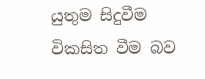යුතුම සිදුවීම
විකසිත වීම බව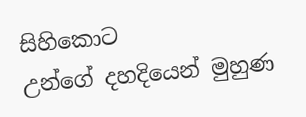සිහිකොට
උන්ගේ දහදියෙන් මුහුණ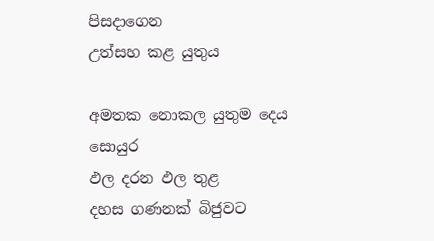පිසදාගෙන
උත්සහ කළ යුතුය

අමතක නොකල යුතුම දෙය
සොයුර
ඵල දරන ඵල තුළ
දහස ගණනක් බිජුවට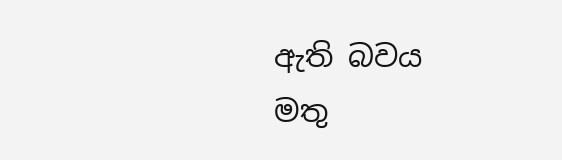ඇති බවය
මතු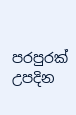පරපුරක් උපදින